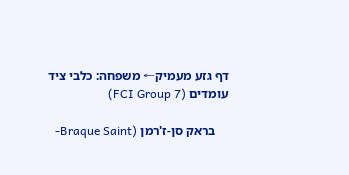דף גזע מעמיק← משפחה: כלבי ציד עומדים (FCI Group 7)

    בראק סן-ז'רמן (Braque Saint-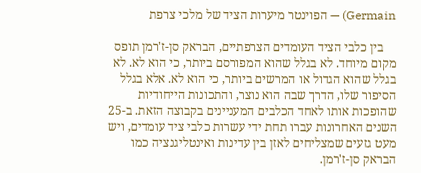Germain) — הפוינטר מיערות הציד של מלכי צרפת

    בין כלבי הציד העומדים הצרפתיים, הבראק סן-ז'רמן תופס מקום מיוחד. לא בגלל שהוא המפורסם ביותר, כי הוא לא. לא בגלל שהוא הגדול או המרשים ביותר, כי הוא לא. אלא בגלל הסיפור שלו, הדרך שבה הוא נוצר, והתכונות הייחודיות שהופכות אותו לאחד הכלבים המעניינים בקבוצה הזאת. ב-25 השנים האחרונות עברו תחת ידי עשרות כלבי ציד עומדים, ויש מעט גזעים שמצליחים לאזן בין עדינות ואינטליגנציה כמו הבראק סן-ז'רמן.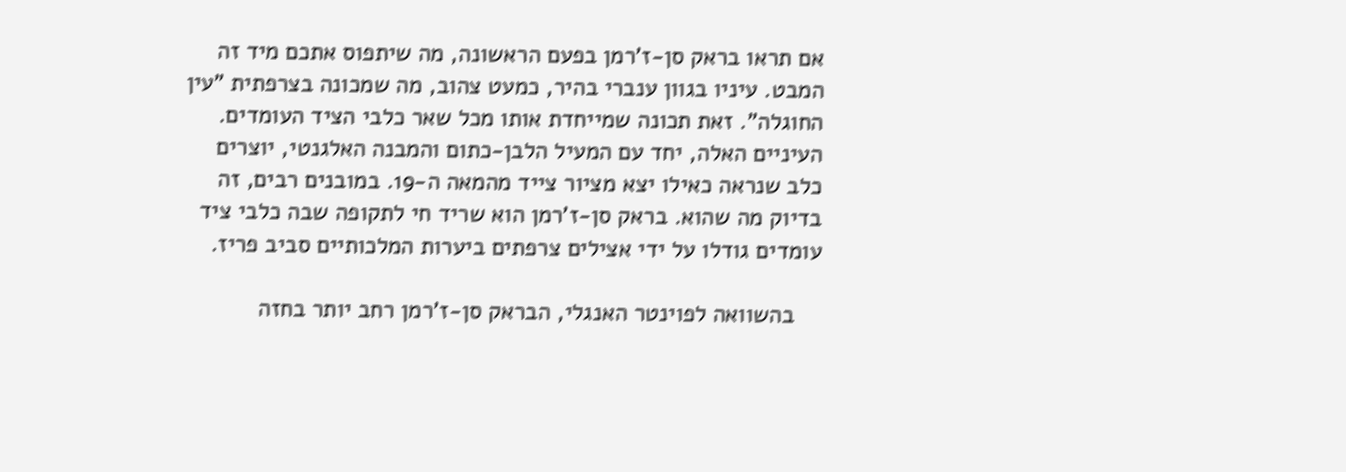אם תראו בראק סן-ז'רמן בפעם הראשונה, מה שיתפוס אתכם מיד זה המבט. עיניו בגוון ענברי בהיר, כמעט צהוב, מה שמכונה בצרפתית "עין החוגלה". זאת תכונה שמייחדת אותו מכל שאר כלבי הציד העומדים. העיניים האלה, יחד עם המעיל הלבן-כתום והמבנה האלגנטי, יוצרים כלב שנראה כאילו יצא מציור צייד מהמאה ה-19. במובנים רבים, זה בדיוק מה שהוא. בראק סן-ז'רמן הוא שריד חי לתקופה שבה כלבי ציד עומדים גודלו על ידי אצילים צרפתים ביערות המלכותיים סביב פריז.

    בהשוואה לפוינטר האנגלי, הבראק סן-ז'רמן רחב יותר בחזה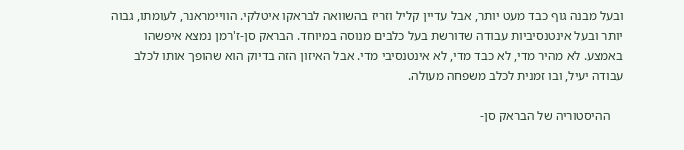ובעל מבנה גוף כבד מעט יותר, אבל עדיין קליל וזריז בהשוואה לבראקו איטלקי. הוויימראנר, לעומתו, גבוה יותר ובעל אינטנסיביות עבודה שדורשת בעל כלבים מנוסה במיוחד. הבראק סן-ז'רמן נמצא איפשהו באמצע. לא מהיר מדי, לא כבד מדי, לא אינטנסיבי מדי. אבל האיזון הזה בדיוק הוא שהופך אותו לכלב עבודה יעיל, ובו זמנית לכלב משפחה מעולה.

    ההיסטוריה של הבראק סן-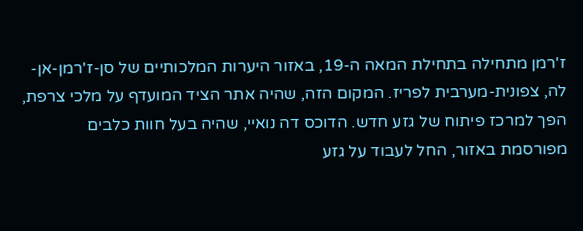ז'רמן מתחילה בתחילת המאה ה-19, באזור היערות המלכותיים של סן-ז'רמן-אן-לה, צפונית-מערבית לפריז. המקום הזה, שהיה אתר הציד המועדף על מלכי צרפת, הפך למרכז פיתוח של גזע חדש. הדוכס דה נואיי, שהיה בעל חוות כלבים מפורסמת באזור, החל לעבוד על גזע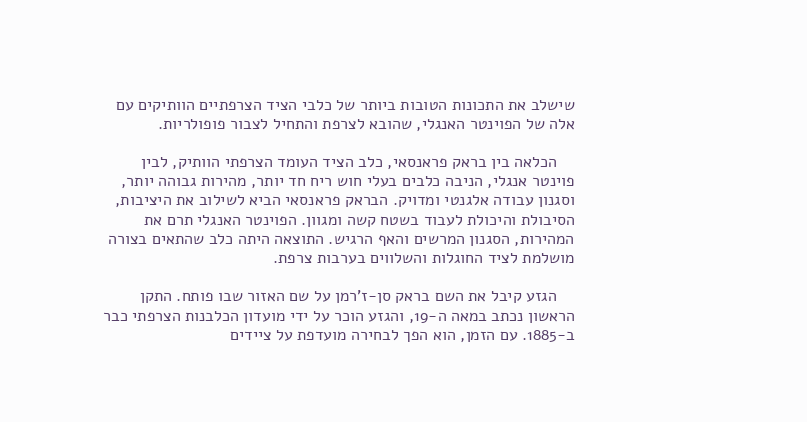שישלב את התכונות הטובות ביותר של כלבי הציד הצרפתיים הוותיקים עם אלה של הפוינטר האנגלי, שהובא לצרפת והתחיל לצבור פופולריות.

    הכלאה בין בראק פראנסאי, כלב הציד העומד הצרפתי הוותיק, לבין פוינטר אנגלי, הניבה כלבים בעלי חוש ריח חד יותר, מהירות גבוהה יותר, וסגנון עבודה אלגנטי ומדויק. הבראק פראנסאי הביא לשילוב את היציבות, הסיבולת והיכולת לעבוד בשטח קשה ומגוון. הפוינטר האנגלי תרם את המהירות, הסגנון המרשים והאף הרגיש. התוצאה היתה כלב שהתאים בצורה מושלמת לציד החוגלות והשלווים בערבות צרפת.

    הגזע קיבל את השם בראק סן-ז'רמן על שם האזור שבו פותח. התקן הראשון נכתב במאה ה-19, והגזע הוכר על ידי מועדון הכלבנות הצרפתי כבר ב-1885. עם הזמן, הוא הפך לבחירה מועדפת על ציידים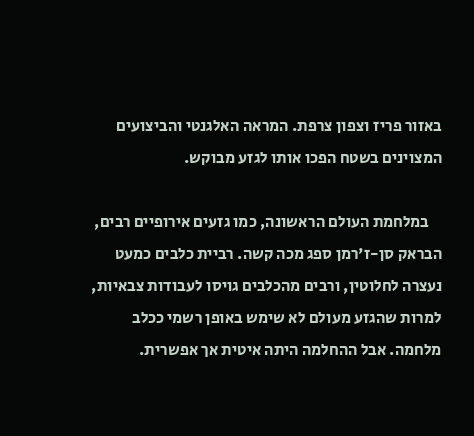באזור פריז וצפון צרפת. המראה האלגנטי והביצועים המצוינים בשטח הפכו אותו לגזע מבוקש.

    במלחמת העולם הראשונה, כמו גזעים אירופיים רבים, הבראק סן-ז'רמן ספג מכה קשה. רביית כלבים כמעט נעצרה לחלוטין, ורבים מהכלבים גויסו לעבודות צבאיות, למרות שהגזע מעולם לא שימש באופן רשמי ככלב מלחמה. אבל ההחלמה היתה איטית אך אפשרית.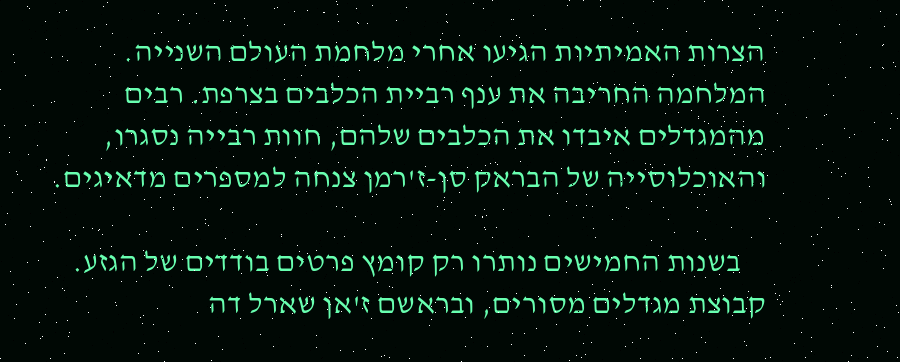הצרות האמיתיות הגיעו אחרי מלחמת העולם השנייה. המלחמה החריבה את ענף רביית הכלבים בצרפת. רבים מהמגדלים איבדו את הכלבים שלהם, חוות רבייה נסגרו, והאוכלוסייה של הבראק סן-ז'רמן צנחה למספרים מדאיגים.

    בשנות החמישים נותרו רק קומץ פרטים בודדים של הגזע. קבוצת מגדלים מסורים, ובראשם ז'אן שארל דה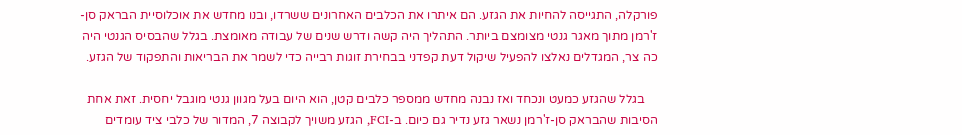פורקלה, התגייסה להחיות את הגזע. הם איתרו את הכלבים האחרונים ששרדו, ובנו מחדש את אוכלוסיית הבראק סן-ז'רמן מתוך מאגר גנטי מצומצם ביותר. התהליך היה קשה ודרש שנים של עבודה מאומצת. בגלל שהבסיס הגנטי היה כה צר, המגדלים נאלצו להפעיל שיקול דעת קפדני בבחירת זוגות רבייה כדי לשמר את הבריאות והתפקוד של הגזע.

    בגלל שהגזע כמעט ונכחד ואז נבנה מחדש ממספר כלבים קטן, הוא היום בעל מגוון גנטי מוגבל יחסית. זאת אחת הסיבות שהבראק סן-ז'רמן נשאר גזע נדיר גם כיום. ב-FCI, הגזע משויך לקבוצה 7, המדור של כלבי ציד עומדים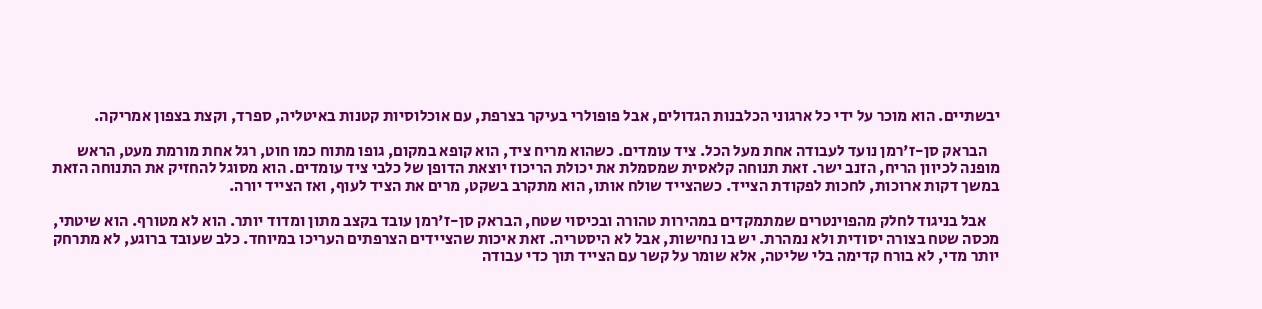יבשתיים. הוא מוכר על ידי כל ארגוני הכלבנות הגדולים, אבל פופולרי בעיקר בצרפת, עם אוכלוסיות קטנות באיטליה, ספרד, וקצת בצפון אמריקה.

    הבראק סן-ז'רמן נועד לעבודה אחת מעל הכל. ציד עומדים. כשהוא מריח ציד, הוא קופא במקום, גופו מתוח כמו חוט, רגל אחת מורמת מעט, הראש מופנה לכיוון הריח, הזנב ישר. זאת תנוחה קלאסית שמסמלת את יכולת הריכוז יוצאת הדופן של כלבי ציד עומדים. הוא מסוגל להחזיק את התנוחה הזאת במשך דקות ארוכות, לחכות לפקודת הצייד. כשהצייד שולח אותו, הוא מתקרב בשקט, מרים את הציד לעוף, ואז הצייד יורה.

    אבל בניגוד לחלק מהפוינטרים שמתמקדים במהירות טהורה ובכיסוי שטח, הבראק סן-ז'רמן עובד בקצב מתון ומדוד יותר. הוא לא מטורף. הוא שיטתי, מכסה שטח בצורה יסודית ולא נמהרת. יש בו נחישות, אבל לא היסטריה. זאת איכות שהציידים הצרפתים העריכו במיוחד. כלב שעובד ברוגע, לא מתרחק יותר מדי, לא בורח קדימה בלי שליטה, אלא שומר על קשר עם הצייד תוך כדי עבודה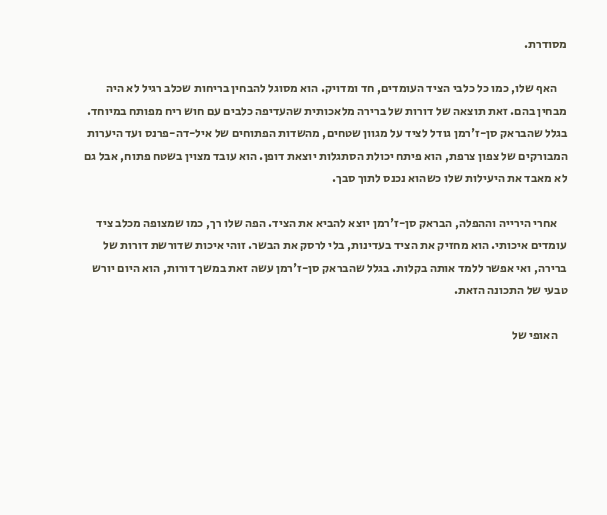מסודרת.

    האף שלו, כמו כל כלבי הציד העומדים, חד ומדויק. הוא מסוגל להבחין בריחות שכלב רגיל לא היה מבחין בהם. זאת תוצאה של דורות של ברירה מלאכותית שהעדיפה כלבים עם חוש ריח מפותח במיוחד. בגלל שהבראק סן-ז'רמן גודל לציד על מגוון שטחים, מהשדות הפתוחים של איל-דה-פרנס ועד היערות המבורקים של צפון צרפת, הוא פיתח יכולת הסתגלות יוצאת דופן. הוא עובד מצוין בשטח פתוח, אבל גם לא מאבד את היעילות שלו כשהוא נכנס לתוך סבך.

    אחרי הירייה וההפלה, הבראק סן-ז'רמן יוצא להביא את הציד. הפה שלו רך, כמו שמצופה מכלב ציד עומדים איכותי. הוא מחזיק את הציד בעדינות, בלי לרסק את הבשר. זוהי איכות שדורשת דורות של ברירה, ואי אפשר ללמד אותה בקלות. בגלל שהבראק סן-ז'רמן עשה זאת במשך דורות, הוא היום יורש טבעי של התכונה הזאת.

    האופי של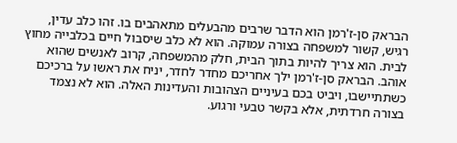הבראק סן-ז'רמן הוא הדבר שרבים מהבעלים מתאהבים בו. זהו כלב עדין, רגיש, קשור למשפחה בצורה עמוקה. הוא לא כלב שיסבול חיים בכלבייה מחוץ לבית. הוא צריך להיות בתוך הבית, חלק מהמשפחה, קרוב לאנשים שהוא אוהב. הבראק סן-ז'רמן ילך אחריכם מחדר לחדר, יניח את ראשו על ברכיכם כשתתיישבו, ויביט בכם בעיניים הצהובות והעדינות האלה. הוא לא נצמד בצורה חרדתית, אלא בקשר טבעי ורגוע.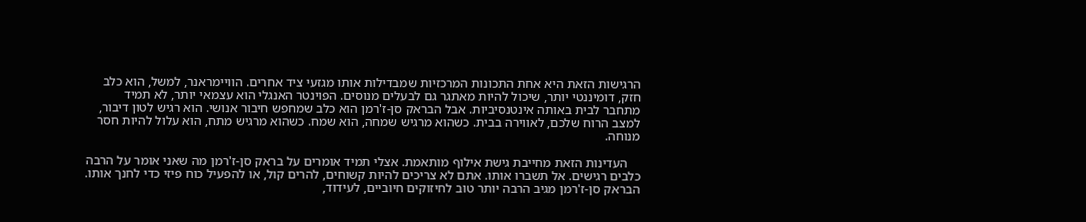הרגישות הזאת היא אחת התכונות המרכזיות שמבדילות אותו מגזעי ציד אחרים. הוויימראנר, למשל, הוא כלב חזק, דומיננטי יותר, שיכול להיות מאתגר גם לבעלים מנוסים. הפוינטר האנגלי הוא עצמאי יותר, לא תמיד מתחבר לבית באותה אינטנסיביות. אבל הבראק סן-ז'רמן הוא כלב שמחפש חיבור אנושי. הוא רגיש לטון דיבור, למצב הרוח שלכם, לאווירה בבית. כשהוא מרגיש שמחה, הוא שמח. כשהוא מרגיש מתח, הוא עלול להיות חסר מנוחה.

    העדינות הזאת מחייבת גישת אילוף מותאמת. אצלי תמיד אומרים על בראק סן-ז'רמן מה שאני אומר על הרבה כלבים רגישים. אל תשברו אותו. אתם לא צריכים להיות קשוחים, להרים קול, או להפעיל כוח פיזי כדי לחנך אותו. הבראק סן-ז'רמן מגיב הרבה יותר טוב לחיזוקים חיוביים, לעידוד,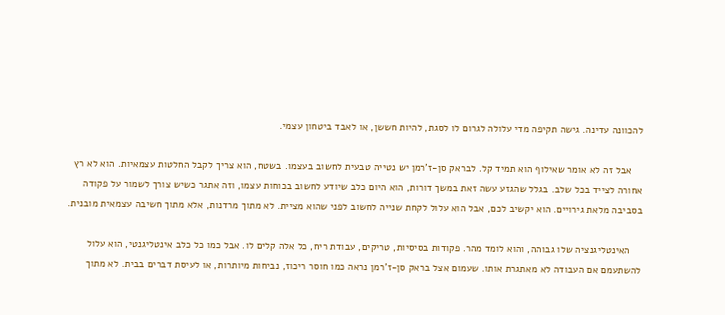להכוונה עדינה. גישה תקיפה מדי עלולה לגרום לו לסגת, להיות חששן, או לאבד ביטחון עצמי.

    אבל זה לא אומר שאילוף הוא תמיד קל. לבראק סן-ז'רמן יש נטייה טבעית לחשוב בעצמו. בשטח, הוא צריך לקבל החלטות עצמאיות. הוא לא רץ אחורה לצייד בכל שלב. בגלל שהגזע עשה זאת במשך דורות, הוא היום כלב שיודע לחשוב בכוחות עצמו, וזה אתגר כשיש צורך לשמור על פקודה בסביבה מלאת גירויים. הוא יקשיב לכם, אבל הוא עלול לקחת שנייה לחשוב לפני שהוא מציית. לא מתוך מרדנות, אלא מתוך חשיבה עצמאית מובנית.

    האינטליגנציה שלו גבוהה, והוא לומד מהר. פקודות בסיסיות, טריקים, עבודת ריח, כל אלה קלים לו. אבל כמו כל כלב אינטליגנטי, הוא עלול להשתעמם אם העבודה לא מאתגרת אותו. שעמום אצל בראק סן-ז'רמן נראה כמו חוסר ריכוז, נביחות מיותרות, או לעיסת דברים בבית. לא מתוך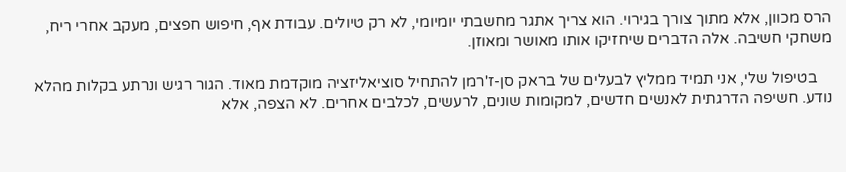הרס מכוון, אלא מתוך צורך בגירוי. הוא צריך אתגר מחשבתי יומיומי, לא רק טיולים. עבודת אף, חיפוש חפצים, מעקב אחרי ריח, משחקי חשיבה. אלה הדברים שיחזיקו אותו מאושר ומאוזן.

    בטיפול שלי, אני תמיד ממליץ לבעלים של בראק סן-ז'רמן להתחיל סוציאליזציה מוקדמת מאוד. הגור רגיש ונרתע בקלות מהלא נודע. חשיפה הדרגתית לאנשים חדשים, למקומות שונים, לרעשים, לכלבים אחרים. לא הצפה, אלא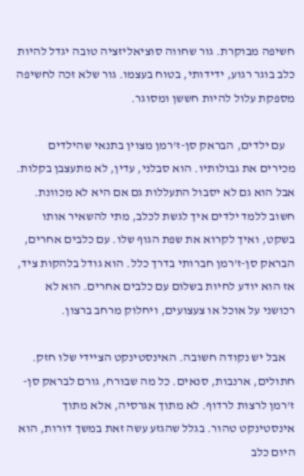חשיפה מבוקרת. גור שחווה סוציאליזציה טובה יגדל להיות כלב בוגר רגוע, ידידותי, בטוח בעצמו. גור שלא זכה לחשיפה מספקת עלול להיות חששן ומסוגר.

    עם ילדים, הבראק סן-ז'רמן מצוין בתנאי שהילדים מכירים את גבולותיו. הוא סבלני, עדין, לא מתעצבן בקלות. אבל הוא גם לא יסבול התעללות גם אם היא לא מכוונת. חשוב ללמד ילדים איך לגשת לכלב, מתי להשאיר אותו בשקט, ואיך לקרוא את שפת הגוף שלו. עם כלבים אחרים, הבראק סן-ז'רמן חברותי בדרך כלל. הוא גודל בלהקות ציד, אז הוא יודע לחיות בשלום עם כלבים אחרים. הוא לא רכושני על אוכל או צעצועים, ויחלוק מרחב ברצון.

    אבל יש נקודה חשובה. האינסטינקט הציידי שלו חזק. חתולים, ארנבות, סנאים. כל מה שבורח, גורם לבראק סן-ז'רמן לרצות לרדוף. לא מתוך אגרסיה, אלא מתוך אינסטינקט טהור. בגלל שהגזע עשה זאת במשך דורות, הוא היום כלב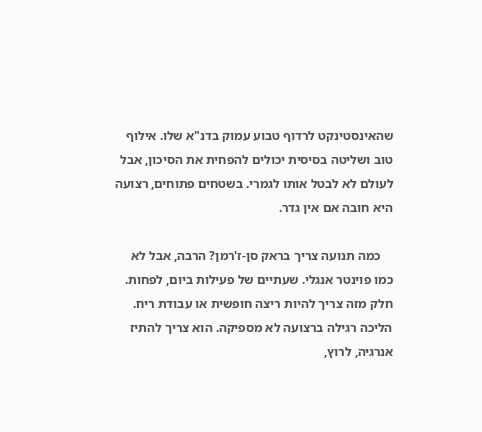שהאינסטינקט לרדוף טבוע עמוק בדנ"א שלו. אילוף טוב ושליטה בסיסית יכולים להפחית את הסיכון, אבל לעולם לא לבטל אותו לגמרי. בשטחים פתוחים, רצועה היא חובה אם אין גדר.

    כמה תנועה צריך בראק סן-ז'רמן? הרבה, אבל לא כמו פוינטר אנגלי. שעתיים של פעילות ביום, לפחות. חלק מזה צריך להיות ריצה חופשית או עבודת ריח. הליכה רגילה ברצועה לא מספיקה. הוא צריך להתיז אנרגיה, לרוץ,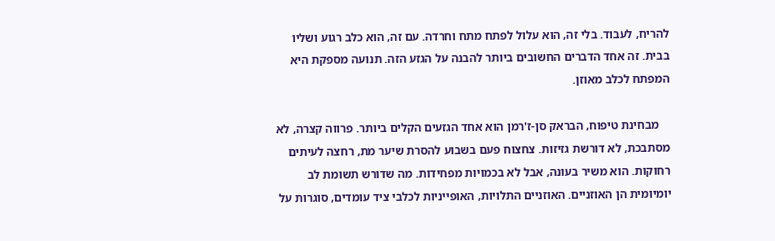להריח, לעבוד. בלי זה, הוא עלול לפתח מתח וחרדה. עם זה, הוא כלב רגוע ושליו בבית. זה אחד הדברים החשובים ביותר להבנה על הגזע הזה. תנועה מספקת היא המפתח לכלב מאוזן.

    מבחינת טיפוח, הבראק סן-ז'רמן הוא אחד הגזעים הקלים ביותר. פרווה קצרה, לא מסתבכת, לא דורשת גזיזות. צחצוח פעם בשבוע להסרת שיער מת, רחצה לעיתים רחוקות. הוא משיר בעונה, אבל לא בכמויות מפחידות. מה שדורש תשומת לב יומיומית הן האוזניים. האוזניים התלויות, האופייניות לכלבי ציד עומדים, סוגרות על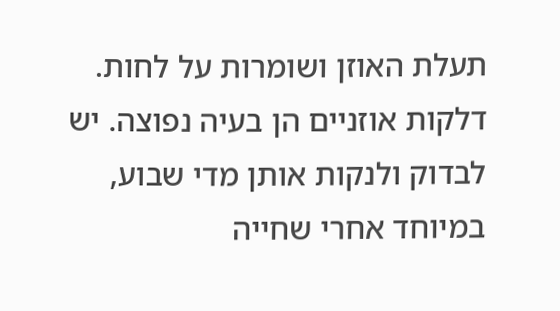תעלת האוזן ושומרות על לחות. דלקות אוזניים הן בעיה נפוצה. יש לבדוק ולנקות אותן מדי שבוע, במיוחד אחרי שחייה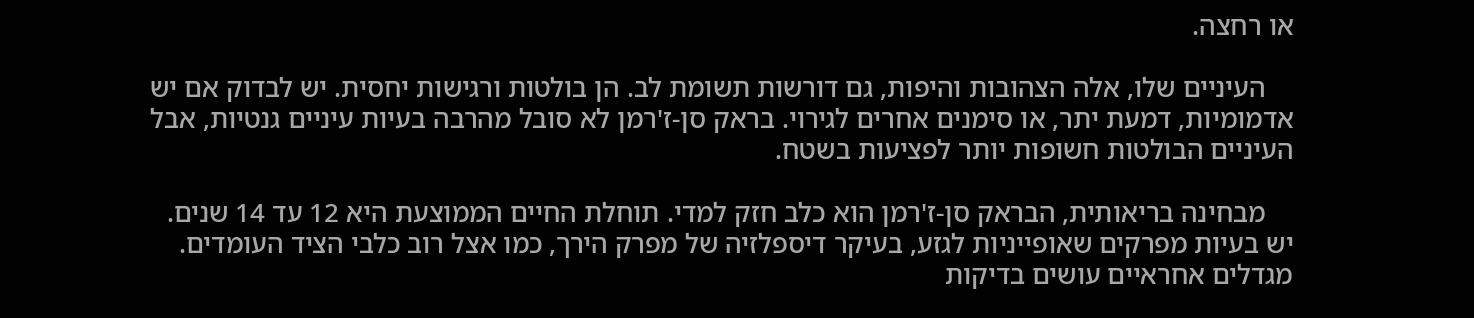או רחצה.

    העיניים שלו, אלה הצהובות והיפות, גם דורשות תשומת לב. הן בולטות ורגישות יחסית. יש לבדוק אם יש אדמומיות, דמעת יתר, או סימנים אחרים לגירוי. בראק סן-ז'רמן לא סובל מהרבה בעיות עיניים גנטיות, אבל העיניים הבולטות חשופות יותר לפציעות בשטח.

    מבחינה בריאותית, הבראק סן-ז'רמן הוא כלב חזק למדי. תוחלת החיים הממוצעת היא 12 עד 14 שנים. יש בעיות מפרקים שאופייניות לגזע, בעיקר דיספלזיה של מפרק הירך, כמו אצל רוב כלבי הציד העומדים. מגדלים אחראיים עושים בדיקות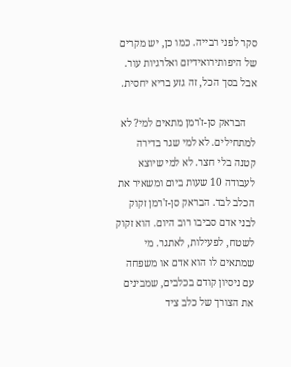סקר לפני רבייה. כמו כן, יש מקרים של היפותירואידיזם ואלרגיות עור. אבל בסך הכל, זה גזע בריא יחסית.

    הבראק סן-ז'רמן מתאים למי? לא למתחילים. לא למי שגר בדירה קטנה בלי חצר. לא למי שיוצא לעבודה 10 שעות ביום ומשאיר את הכלב לבד. הבראק סן-ז'רמן זקוק לבני אדם סביבו רוב היום. הוא זקוק לשטח, לפעילות, לאתגר. מי שמתאים לו הוא אדם או משפחה עם ניסיון קודם בכלבים, שמבינים את הצורך של כלב ציד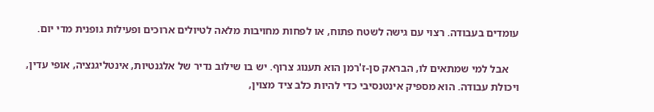עומדים בעבודה. רצוי עם גישה לשטח פתוח, או לפחות מחויבות מלאה לטיולים ארוכים ופעילות גופנית מדי יום.

    אבל למי שמתאים לו, הבראק סן-ז'רמן הוא תענוג צרוף. יש בו שילוב נדיר של אלגנטיות, אינטליגנציה, אופי עדין, ויכולת עבודה. הוא מספיק אינטנסיבי כדי להיות כלב ציד מצוין,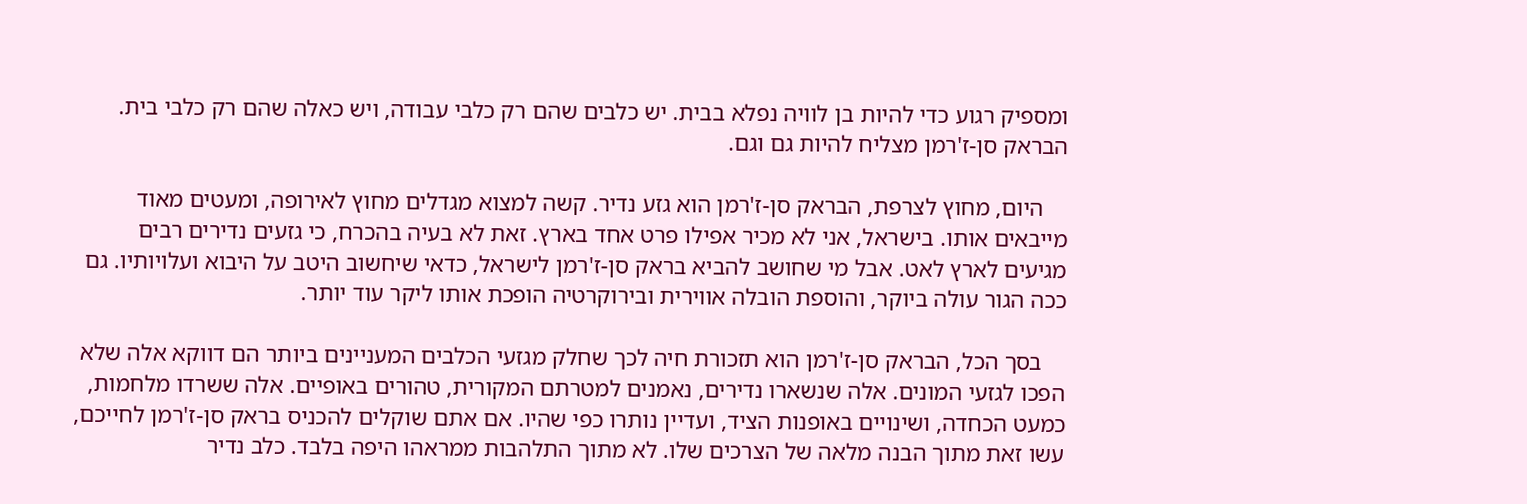ומספיק רגוע כדי להיות בן לוויה נפלא בבית. יש כלבים שהם רק כלבי עבודה, ויש כאלה שהם רק כלבי בית. הבראק סן-ז'רמן מצליח להיות גם וגם.

    היום, מחוץ לצרפת, הבראק סן-ז'רמן הוא גזע נדיר. קשה למצוא מגדלים מחוץ לאירופה, ומעטים מאוד מייבאים אותו. בישראל, אני לא מכיר אפילו פרט אחד בארץ. זאת לא בעיה בהכרח, כי גזעים נדירים רבים מגיעים לארץ לאט. אבל מי שחושב להביא בראק סן-ז'רמן לישראל, כדאי שיחשוב היטב על היבוא ועלויותיו. גם ככה הגור עולה ביוקר, והוספת הובלה אווירית ובירוקרטיה הופכת אותו ליקר עוד יותר.

    בסך הכל, הבראק סן-ז'רמן הוא תזכורת חיה לכך שחלק מגזעי הכלבים המעניינים ביותר הם דווקא אלה שלא הפכו לגזעי המונים. אלה שנשארו נדירים, נאמנים למטרתם המקורית, טהורים באופיים. אלה ששרדו מלחמות, כמעט הכחדה, ושינויים באופנות הציד, ועדיין נותרו כפי שהיו. אם אתם שוקלים להכניס בראק סן-ז'רמן לחייכם, עשו זאת מתוך הבנה מלאה של הצרכים שלו. לא מתוך התלהבות ממראהו היפה בלבד. כלב נדיר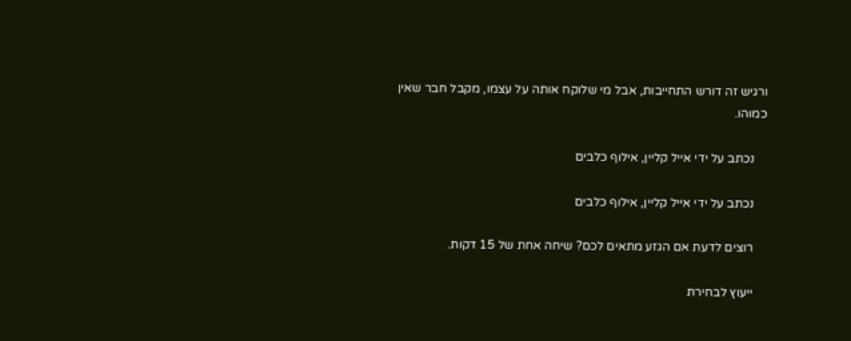ורגיש זה דורש התחייבות, אבל מי שלוקח אותה על עצמו, מקבל חבר שאין כמוהו.

    נכתב על ידי אייל קליין, אילוף כלבים

    נכתב על ידי אייל קליין, אילוף כלבים

    רוצים לדעת אם הגזע מתאים לכם? שיחה אחת של 15 דקות.

    ייעוץ לבחירת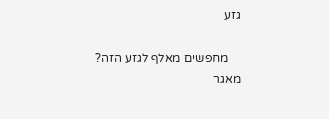גזע

    מחפשים מאלף לגזע הזה? מאגר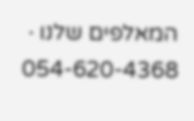המאלפים שלנו · 054-620-4368